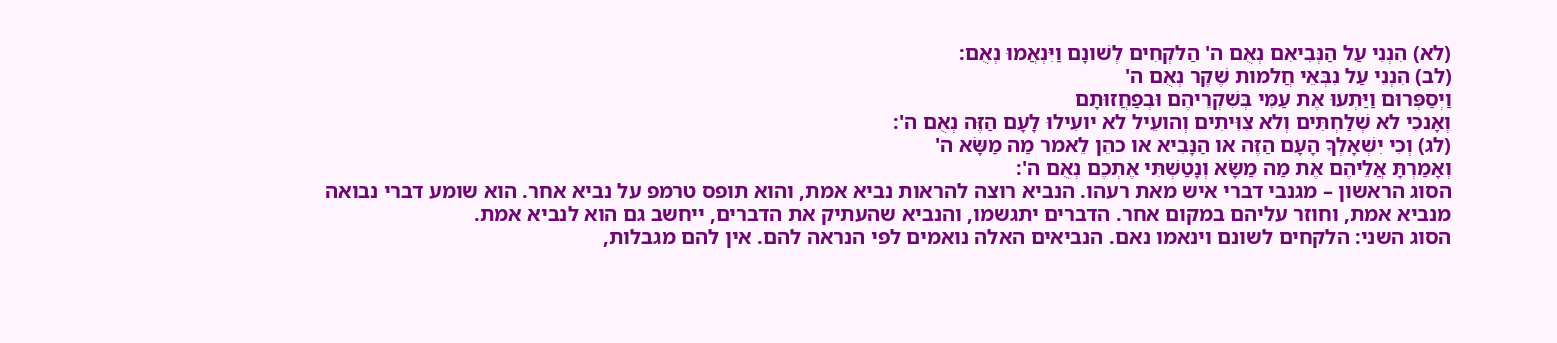(לא) הִנְנִי עַל הַנְּבִיאִם נְאֻם ה' הַלּקְחִים לְשׁונָם וַיִּנְאֲמוּ נְאֻם:
(לב) הִנְנִי עַל נִבְּאֵי חֲלמות שֶׁקֶר נְאֻם ה'
וַיְסַפְּרוּם וַיַּתְעוּ אֶת עַמִּי בְּשִׁקְרֵיהֶם וּבְפַחֲזוּתָם
וְאָנכִי לא שְׁלַחְתִּים וְלא צִוִּיתִים וְהועֵיל לא יועִילוּ לָעָם הַזֶּה נְאֻם ה':
(לג) וְכִי יִשְׁאָלְךָ הָעָם הַזֶּה או הַנָּבִיא או כהֵן לֵאמר מַה מַשָּׂא ה'
וְאָמַרְתָּ אֲלֵיהֶם אֶת מַה מַשָּׂא וְנָטַשְׁתִּי אֶתְכֶם נְאֻם ה':
הסוג הראשון – מגנבי דברי איש מאת רעהו. הנביא רוצה להראות נביא אמת, והוא תופס טרמפ על נביא אחר. הוא שומע דברי נבואה מנביא אמת, וחוזר עליהם במקום אחר. הדברים יתגשמו, והנביא שהעתיק את הדברים, ייחשב גם הוא לנביא אמת.
הסוג השני: הלקחים לשונם וינאמו נאם. הנביאים האלה נואמים לפי הנראה להם. אין להם מגבלות,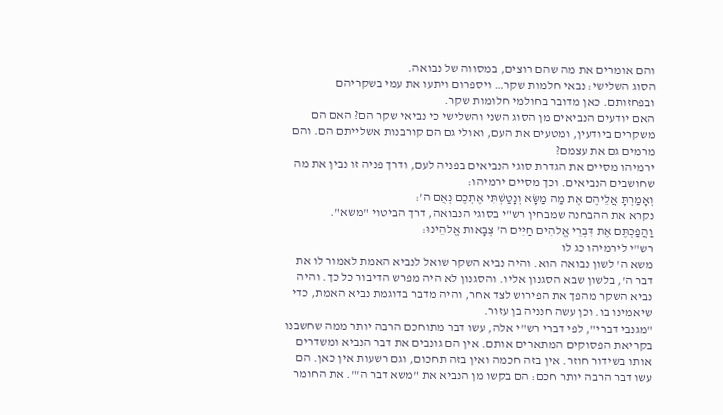והם אומרים את מה שהם רוצים, במסווה של נבואה.
הסוג השלישי: נבאי חלמות שקר… ויספרום ויתעו את עמי בשקריהם ובפחזותם. כאן מדובר בחולמי חלומות שקר.
האם יודעים הנביאים מן הסוג השני והשלישי כי נביאי שקר הם? האם הם משקרים ביודעין, ומטעים את העם, ואולי גם הם קורבנות אשלייתם הם. והם מרמים גם את עצמם?
ירמיהו מסיים את הגדרת סוגי הנביאים בפניה לעם, ודרך פניה זו נבין את מה שחושבים הנביאים. וכך מסיים ירמיהו:
וְאָמַרְתָּ אֲלֵיהֶם אֶת מַה מַשָּׂא וְנָטַשְׁתִּי אֶתְכֶם נְאֻם ה':
נקרא את ההבחנה שמבחין רש"י בסוגי הנבואה, דרך הביטוי "משא".
וַהֲפַכְתֶּם אֶת דִּבְרֵי אֱלהִים חַיִּים ה' צְבָאות אֱלהֵינוּ:
רש"י לירמיהו כג לו
משא ה' לשון נבואה הוא. והיה נביא השקר שואל לנביא האמת לאמור לו את דבר ה', בלשון שבא הסגנון אליו. והסגנון לא היה מפרש הדיבור כל כך. והיה נביא השקר מהפך את הפירוש לצד אחר, והיה מדבר בדוגמת נביא האמת, כדי שיאמינו בו. וכן עשה חנניה בן עזור.
"מגנבי דברי", לפי דברי רש"י אלה, עשו דבר מתוחכם הרבה יותר ממה שחשבנו בקריאת הפסוקים המתארים אותם. אין הם גונבים את דבר הנביא ומשדרים אותו בשידור חוזר. אין בזה חכמה ואין בזה תחכום, וגם רשעות אין כאן. הם עשו דבר הרבה יותר חכם: הם בקשו מן הנביא את "משא דבר ה'". את החומר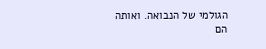הגולמי של הנבואה. ואותה הם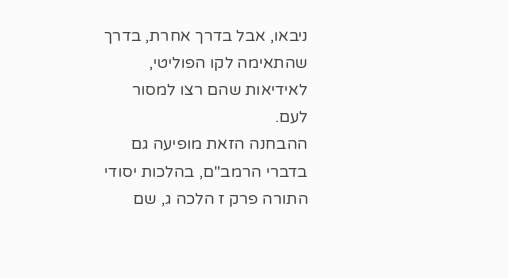ניבאו, אבל בדרך אחרת, בדרך שהתאימה לקו הפוליטי, לאידיאות שהם רצו למסור לעם.
ההבחנה הזאת מופיעה גם בדברי הרמב"ם, בהלכות יסודי התורה פרק ז הלכה ג, שם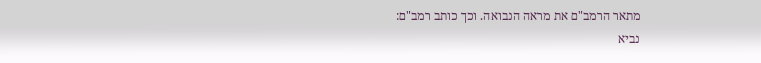מתאר הרמב"ם את מראה הנבואה. וכך כותב רמב"ם:
נביא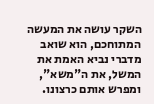השקר עושה את המעשה המתוחכם, הוא שואב מדברי נביא האמת את המשל, את ה"משא", ומפרש אותם כרצונו.